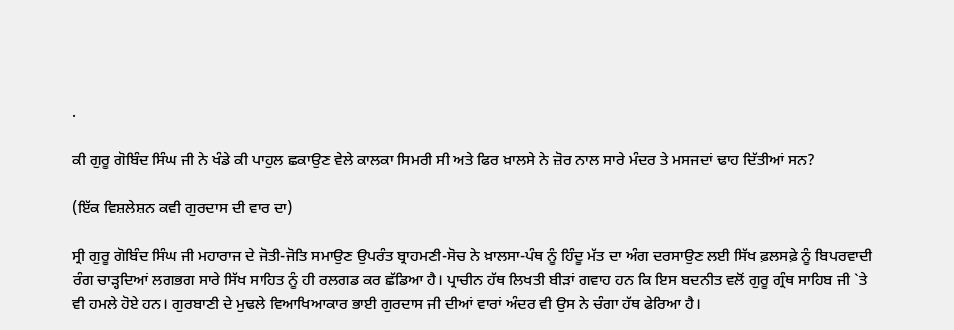.

ਕੀ ਗੁਰੂ ਗੋਬਿੰਦ ਸਿੰਘ ਜੀ ਨੇ ਖੰਡੇ ਕੀ ਪਾਹੁਲ ਛਕਾਉਣ ਵੇਲੇ ਕਾਲਕਾ ਸਿਮਰੀ ਸੀ ਅਤੇ ਫਿਰ ਖ਼ਾਲਸੇ ਨੇ ਜ਼ੋਰ ਨਾਲ ਸਾਰੇ ਮੰਦਰ ਤੇ ਮਸਜਦਾਂ ਢਾਹ ਦਿੱਤੀਆਂ ਸਨ?

(ਇੱਕ ਵਿਸ਼ਲੇਸ਼ਨ ਕਵੀ ਗੁਰਦਾਸ ਦੀ ਵਾਰ ਦਾ)

ਸ੍ਰੀ ਗੁਰੂ ਗੋਬਿੰਦ ਸਿੰਘ ਜੀ ਮਹਾਰਾਜ ਦੇ ਜੋਤੀ-ਜੋਤਿ ਸਮਾਉਣ ਉਪਰੰਤ ਬ੍ਰਾਹਮਣੀ-ਸੋਚ ਨੇ ਖ਼ਾਲਸਾ-ਪੰਥ ਨੂੰ ਹਿੰਦੂ ਮੱਤ ਦਾ ਅੰਗ ਦਰਸਾਉਣ ਲਈ ਸਿੱਖ ਫ਼ਲਸਫ਼ੇ ਨੂੰ ਬਿਪਰਵਾਦੀ ਰੰਗ ਚਾੜ੍ਹਦਿਆਂ ਲਗਭਗ ਸਾਰੇ ਸਿੱਖ ਸਾਹਿਤ ਨੂੰ ਹੀ ਰਲਗਡ ਕਰ ਛੱਡਿਆ ਹੈ। ਪ੍ਰਾਚੀਨ ਹੱਥ ਲਿਖਤੀ ਬੀੜਾਂ ਗਵਾਹ ਹਨ ਕਿ ਇਸ ਬਦਨੀਤ ਵਲੋਂ ਗੁਰੂ ਗ੍ਰੰਥ ਸਾਹਿਬ ਜੀ `ਤੇ ਵੀ ਹਮਲੇ ਹੋਏ ਹਨ। ਗੁਰਬਾਣੀ ਦੇ ਮੁਢਲੇ ਵਿਆਖਿਆਕਾਰ ਭਾਈ ਗੁਰਦਾਸ ਜੀ ਦੀਆਂ ਵਾਰਾਂ ਅੰਦਰ ਵੀ ਉਸ ਨੇ ਚੰਗਾ ਹੱਥ ਫੇਰਿਆ ਹੈ।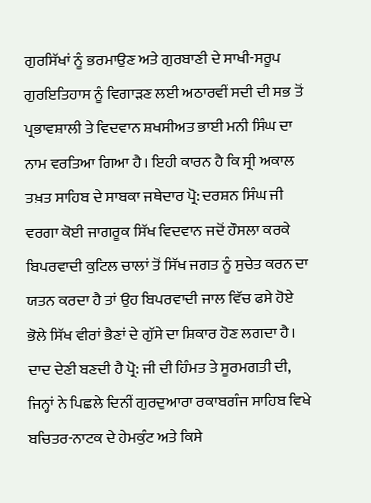ਗੁਰਸਿੱਖਾਂ ਨੂੰ ਭਰਮਾਉਣ ਅਤੇ ਗੁਰਬਾਣੀ ਦੇ ਸਾਖੀ-ਸਰੂਪ ਗੁਰਇਤਿਹਾਸ ਨੂੰ ਵਿਗਾੜਣ ਲਈ ਅਠਾਰਵੀਂ ਸਦੀ ਦੀ ਸਭ ਤੋਂ ਪ੍ਰਭਾਵਸ਼ਾਲੀ ਤੇ ਵਿਦਵਾਨ ਸ਼ਖਸੀਅਤ ਭਾਈ ਮਨੀ ਸਿੰਘ ਦਾ ਨਾਮ ਵਰਤਿਆ ਗਿਆ ਹੈ। ਇਹੀ ਕਾਰਨ ਹੈ ਕਿ ਸ੍ਰੀ ਅਕਾਲ ਤਖ਼ਤ ਸਾਹਿਬ ਦੇ ਸਾਬਕਾ ਜਥੇਦਾਰ ਪ੍ਰੋ: ਦਰਸ਼ਨ ਸਿੰਘ ਜੀ ਵਰਗਾ ਕੋਈ ਜਾਗਰੂਕ ਸਿੱਖ ਵਿਦਵਾਨ ਜਦੋਂ ਹੌਸਲਾ ਕਰਕੇ ਬਿਪਰਵਾਦੀ ਕੁਟਿਲ ਚਾਲਾਂ ਤੋਂ ਸਿੱਖ ਜਗਤ ਨੂੰ ਸੁਚੇਤ ਕਰਨ ਦਾ ਯਤਨ ਕਰਦਾ ਹੈ ਤਾਂ ਉਹ ਬਿਪਰਵਾਦੀ ਜਾਲ ਵਿੱਚ ਫਸੇ ਹੋਏ ਭੋਲੇ ਸਿੱਖ ਵੀਰਾਂ ਭੈਣਾਂ ਦੇ ਗੁੱਸੇ ਦਾ ਸ਼ਿਕਾਰ ਹੋਣ ਲਗਦਾ ਹੈ। ਦਾਦ ਦੇਣੀ ਬਣਦੀ ਹੈ ਪ੍ਰੋ: ਜੀ ਦੀ ਹਿੰਮਤ ਤੇ ਸੂਰਮਗਤੀ ਦੀ, ਜਿਨ੍ਹਾਂ ਨੇ ਪਿਛਲੇ ਦਿਨੀਂ ਗੁਰਦੁਆਰਾ ਰਕਾਬਗੰਜ ਸਾਹਿਬ ਵਿਖੇ ਬਚਿਤਰ-ਨਾਟਕ ਦੇ ਹੇਮਕੁੰਟ ਅਤੇ ਕਿਸੇ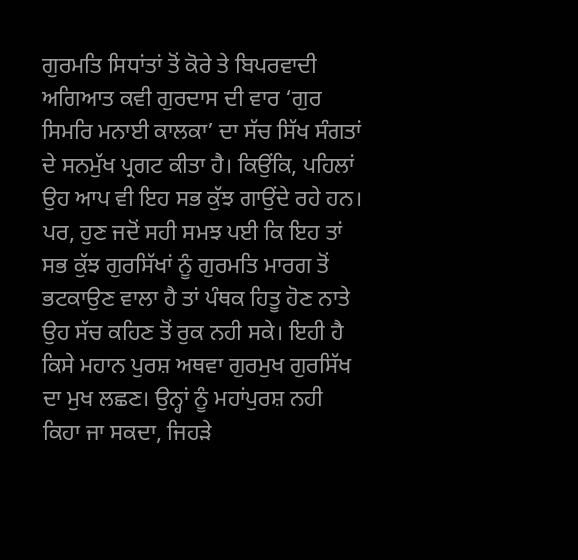ਗੁਰਮਤਿ ਸਿਧਾਂਤਾਂ ਤੋਂ ਕੋਰੇ ਤੇ ਬਿਪਰਵਾਦੀ ਅਗਿਆਤ ਕਵੀ ਗੁਰਦਾਸ ਦੀ ਵਾਰ ‘ਗੁਰ ਸਿਮਰਿ ਮਨਾਈ ਕਾਲਕਾ’ ਦਾ ਸੱਚ ਸਿੱਖ ਸੰਗਤਾਂ ਦੇ ਸਨਮੁੱਖ ਪ੍ਰਗਟ ਕੀਤਾ ਹੈ। ਕਿਉਂਕਿ, ਪਹਿਲਾਂ ਉਹ ਆਪ ਵੀ ਇਹ ਸਭ ਕੁੱਝ ਗਾਉਂਦੇ ਰਹੇ ਹਨ। ਪਰ, ਹੁਣ ਜਦੋਂ ਸਹੀ ਸਮਝ ਪਈ ਕਿ ਇਹ ਤਾਂ ਸਭ ਕੁੱਝ ਗੁਰਸਿੱਖਾਂ ਨੂੰ ਗੁਰਮਤਿ ਮਾਰਗ ਤੋਂ ਭਟਕਾਉਣ ਵਾਲਾ ਹੈ ਤਾਂ ਪੰਥਕ ਹਿਤੂ ਹੋਣ ਨਾਤੇ ਉਹ ਸੱਚ ਕਹਿਣ ਤੋਂ ਰੁਕ ਨਹੀ ਸਕੇ। ਇਹੀ ਹੈ ਕਿਸੇ ਮਹਾਨ ਪੁਰਸ਼ ਅਥਵਾ ਗੁਰਮੁਖ ਗੁਰਸਿੱਖ ਦਾ ਮੁਖ ਲਛਣ। ਉਨ੍ਹਾਂ ਨੂੰ ਮਹਾਂਪੁਰਸ਼ ਨਹੀ ਕਿਹਾ ਜਾ ਸਕਦਾ, ਜਿਹੜੇ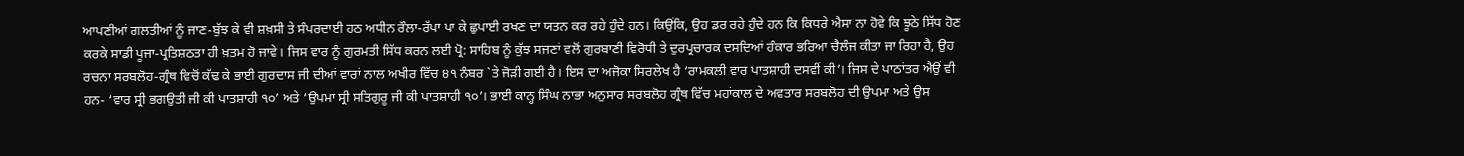ਆਪਣੀਆਂ ਗਲਤੀਆਂ ਨੂੰ ਜਾਣ-ਬੁੱਝ ਕੇ ਵੀ ਸ਼ਖ਼ਸੀ ਤੇ ਸੰਪਰਦਾਈ ਹਠ ਅਧੀਨ ਰੌਲਾ-ਰੱਪਾ ਪਾ ਕੇ ਛੁਪਾਈ ਰਖਣ ਦਾ ਯਤਨ ਕਰ ਰਹੇ ਹੁੰਦੇ ਹਨ। ਕਿਉਂਕਿ, ਉਹ ਡਰ ਰਹੇ ਹੁੰਦੇ ਹਨ ਕਿ ਕਿਧਰੇ ਐਸਾ ਨਾ ਹੋਵੇ ਕਿ ਝੂਠੇ ਸਿੱਧ ਹੋਣ ਕਰਕੇ ਸਾਡੀ ਪੂਜਾ-ਪ੍ਰਤਿਸ਼ਠਤਾ ਹੀ ਖ਼ਤਮ ਹੋ ਜਾਵੇ। ਜਿਸ ਵਾਰ ਨੂੰ ਗੁਰਮਤੀ ਸਿੱਧ ਕਰਨ ਲਈ ਪ੍ਰੋ: ਸਾਹਿਬ ਨੂੰ ਕੁੱਝ ਸਜਣਾਂ ਵਲੋਂ ਗੁਰਬਾਣੀ ਵਿਰੋਧੀ ਤੇ ਦੁਰਪ੍ਰਚਾਰਕ ਦਸਦਿਆਂ ਹੰਕਾਰ ਭਰਿਆ ਚੈਲੰਜ ਕੀਤਾ ਜਾ ਰਿਹਾ ਹੈ, ਉਹ ਰਚਨਾ ਸਰਬਲੋਹ-ਗ੍ਰੰਥ ਵਿਚੋਂ ਕੱਢ ਕੇ ਭਾਈ ਗੁਰਦਾਸ ਜੀ ਦੀਆਂ ਵਾਰਾਂ ਨਾਲ ਅਖੀਰ ਵਿੱਚ ੪੧ ਨੰਬਰ `ਤੇ ਜੋੜੀ ਗਈ ਹੈ। ਇਸ ਦਾ ਅਜੋਕਾ ਸਿਰਲੇਖ ਹੈ ‘ਰਾਮਕਲੀ ਵਾਰ ਪਾਤਸ਼ਾਹੀ ਦਸਵੀਂ ਕੀ’। ਜਿਸ ਦੇ ਪਾਠਾਂਤਰ ਐਉਂ ਵੀ ਹਨ- ‘ਵਾਰ ਸ੍ਰੀ ਭਗਉਤੀ ਜੀ ਕੀ ਪਾਤਸ਼ਾਹੀ ੧੦’ ਅਤੇ ‘ਉਪਮਾ ਸ੍ਰੀ ਸਤਿਗੁਰੂ ਜੀ ਕੀ ਪਾਤਸ਼ਾਹੀ ੧੦’। ਭਾਈ ਕਾਨ੍ਹ ਸਿੰਘ ਨਾਭਾ ਅਨੁਸਾਰ ਸਰਬਲੋਹ ਗ੍ਰੰਥ ਵਿੱਚ ਮਹਾਂਕਾਲ ਦੇ ਅਵਤਾਰ ਸਰਬਲੋਹ ਦੀ ਉਪਮਾ ਅਤੇ ਉਸ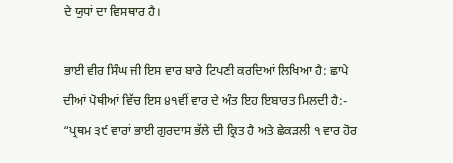ਦੇ ਯੁਧਾਂ ਦਾ ਵਿਸਥਾਰ ਹੈ।

ਭਾਈ ਵੀਰ ਸਿੰਘ ਜੀ ਇਸ ਵਾਰ ਬਾਰੇ ਟਿਪਣੀ ਕਰਦਿਆਂ ਲਿਖਿਆ ਹੈ: ਛਾਪੇ ਦੀਆਂ ਪੋਥੀਆਂ ਵਿੱਚ ਇਸ ੪੧ਵੀਂ ਵਾਰ ਦੇ ਅੰਤ ਇਹ ਇਬਾਰਤ ਮਿਲਦੀ ਹੈ:- “ਪ੍ਰਥਮ ੩੯ ਵਾਰਾਂ ਭਾਈ ਗੁਰਦਾਸ ਭੱਲੇ ਦੀ ਕ੍ਰਿਤ ਹੈ ਅਤੇ ਛੇਕੜਲੀ ੧ ਵਾਰ ਹੋਰ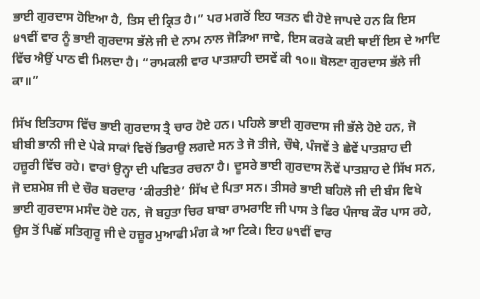ਭਾਈ ਗੁਰਦਾਸ ਹੋਇਆ ਹੈ, ਤਿਸ ਦੀ ਕ੍ਰਿਤ ਹੈ।” ਪਰ ਮਗਰੋਂ ਇਹ ਯਤਨ ਵੀ ਹੋਏ ਜਾਪਦੇ ਹਨ ਕਿ ਇਸ ੪੧ਵੀਂ ਵਾਰ ਨੂੰ ਭਾਈ ਗੁਰਦਾਸ ਭੱਲੇ ਜੀ ਦੇ ਨਾਮ ਨਾਲ ਜੋੜਿਆ ਜਾਵੇ, ਇਸ ਕਰਕੇ ਕਈ ਥਾਈਂ ਇਸ ਦੇ ਆਦਿ ਵਿੱਚ ਐਉਂ ਪਾਠ ਵੀ ਮਿਲਦਾ ਹੈ। “ਰਾਮਕਲੀ ਵਾਰ ਪਾਤਸ਼ਾਹੀ ਦਸਵੇਂ ਕੀ ੧੦॥ ਬੋਲਣਾ ਗੁਰਦਾਸ ਭੱਲੇ ਜੀ ਕਾ॥”

ਸਿੱਖ ਇਤਿਹਾਸ ਵਿੱਚ ਭਾਈ ਗੁਰਦਾਸ ਤ੍ਰੈ ਚਾਰ ਹੋਏ ਹਨ। ਪਹਿਲੇ ਭਾਈ ਗੁਰਦਾਸ ਜੀ ਭੱਲੇ ਹੋਏ ਹਨ, ਜੋ ਬੀਬੀ ਭਾਨੀ ਜੀ ਦੇ ਪੇਕੇ ਸਾਕਾਂ ਵਿਚੋਂ ਭਿਰਾਉ ਲਗਦੇ ਸਨ ਤੇ ਜੋ ਤੀਜੇ, ਚੌਥੇ, ਪੰਜਵੇਂ ਤੇ ਛੇਵੇਂ ਪਾਤਸ਼ਾਹ ਦੀ ਹਜ਼ੂਰੀ ਵਿੱਚ ਰਹੇ। ਵਾਰਾਂ ਉਨ੍ਹਾ ਦੀ ਪਵਿਤਰ ਰਚਨਾ ਹੈ। ਦੂਸਰੇ ਭਾਈ ਗੁਰਦਾਸ ਨੌਵੇਂ ਪਾਤਸ਼ਾਹ ਦੇ ਸਿੱਖ ਸਨ, ਜੋ ਦਸ਼ਮੇਸ਼ ਜੀ ਦੇ ਚੌਰ ਬਰਦਾਰ ‘ਕੀਰਤੀਏ’ ਸਿੱਖ ਦੇ ਪਿਤਾ ਸਨ। ਤੀਸਰੇ ਭਾਈ ਬਹਿਲੋ ਜੀ ਦੀ ਬੰਸ ਵਿਖੇ ਭਾਈ ਗੁਰਦਾਸ ਮਸੰਦ ਹੋਏ ਹਨ, ਜੋ ਬਹੁਤਾ ਚਿਰ ਬਾਬਾ ਰਾਮਰਾਇ ਜੀ ਪਾਸ ਤੇ ਫਿਰ ਪੰਜਾਬ ਕੌਰ ਪਾਸ ਰਹੇ, ਉਸ ਤੋਂ ਪਿਛੋਂ ਸਤਿਗੁਰੂ ਜੀ ਦੇ ਹਜ਼ੂਰ ਮੁਆਫੀ ਮੰਗ ਕੇ ਆ ਟਿਕੇ। ਇਹ ੪੧ਵੀਂ ਵਾਰ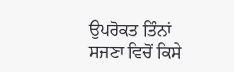ਉਪਰੋਕਤ ਤਿੰਨਾਂ ਸਜਣਾ ਵਿਚੋਂ ਕਿਸੇ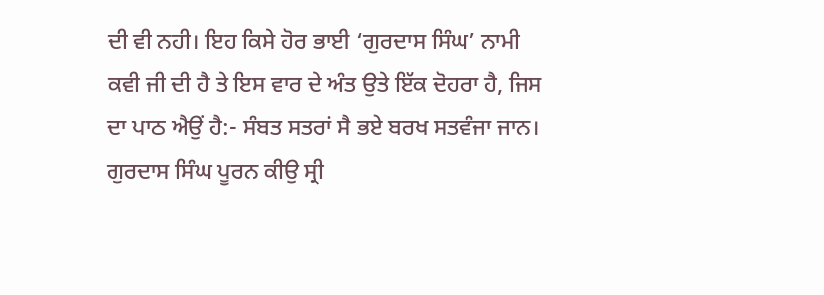ਦੀ ਵੀ ਨਹੀ। ਇਹ ਕਿਸੇ ਹੋਰ ਭਾਈ ‘ਗੁਰਦਾਸ ਸਿੰਘ’ ਨਾਮੀ ਕਵੀ ਜੀ ਦੀ ਹੈ ਤੇ ਇਸ ਵਾਰ ਦੇ ਅੰਤ ਉਤੇ ਇੱਕ ਦੋਹਰਾ ਹੈ, ਜਿਸ ਦਾ ਪਾਠ ਐਉਂ ਹੈ:- ਸੰਬਤ ਸਤਰਾਂ ਸੈ ਭਏ ਬਰਖ ਸਤਵੰਜਾ ਜਾਨ। ਗੁਰਦਾਸ ਸਿੰਘ ਪੂਰਨ ਕੀਉ ਸ੍ਰੀ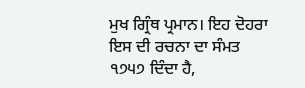ਮੁਖ ਗ੍ਰਿੰਥ ਪ੍ਰਮਾਨ। ਇਹ ਦੋਹਰਾ ਇਸ ਦੀ ਰਚਨਾ ਦਾ ਸੰਮਤ ੧੭੫੭ ਦਿੰਦਾ ਹੈ,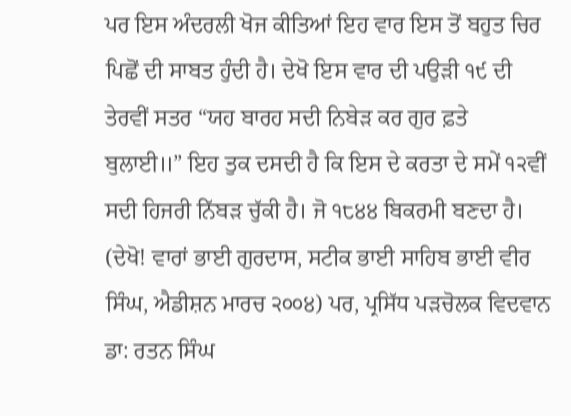ਪਰ ਇਸ ਅੰਦਰਲੀ ਖੋਜ ਕੀਤਿਆਂ ਇਹ ਵਾਰ ਇਸ ਤੋਂ ਬਹੁਤ ਚਿਰ ਪਿਛੋਂ ਦੀ ਸਾਬਤ ਹੁੰਦੀ ਹੈ। ਦੇਖੋ ਇਸ ਵਾਰ ਦੀ ਪਉੜੀ ੧੯ ਦੀ ਤੇਰਵੀਂ ਸਤਰ “ਯਹ ਬਾਰਹ ਸਦੀ ਨਿਬੇੜ ਕਰ ਗੁਰ ਫ਼ਤੇ ਬੁਲਾਈ॥” ਇਹ ਤੁਕ ਦਸਦੀ ਹੈ ਕਿ ਇਸ ਦੇ ਕਰਤਾ ਦੇ ਸਮੇਂ ੧੨ਵੀਂ ਸਦੀ ਹਿਜਰੀ ਨਿੱਬੜ ਚੁੱਕੀ ਹੈ। ਜੋ ੧੮੪੪ ਬਿਕਰਮੀ ਬਣਦਾ ਹੈ। (ਦੇਖੋ! ਵਾਰਾਂ ਭਾਈ ਗੁਰਦਾਸ, ਸਟੀਕ ਭਾਈ ਸਾਹਿਬ ਭਾਈ ਵੀਰ ਸਿੰਘ, ਐਡੀਸ਼ਨ ਮਾਰਚ ੨੦੦੪) ਪਰ, ਪ੍ਰਸਿੱਧ ਪੜਚੋਲਕ ਵਿਦਵਾਨ ਡਾ: ਰਤਨ ਸਿੰਘ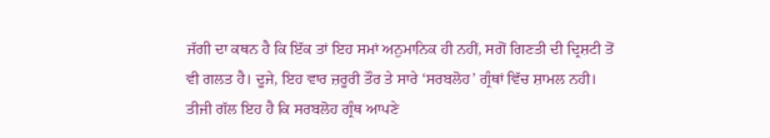ਜੱਗੀ ਦਾ ਕਥਨ ਹੈ ਕਿ ਇੱਕ ਤਾਂ ਇਹ ਸਮਾਂ ਅਨੁਮਾਨਿਕ ਹੀ ਨਹੀਂ, ਸਗੋਂ ਗਿਣਤੀ ਦੀ ਦ੍ਰਿਸ਼ਟੀ ਤੋਂ ਵੀ ਗਲਤ ਹੈ। ਦੂਜੇ, ਇਹ ਵਾਰ ਜ਼ਰੂਰੀ ਤੌਰ ਤੇ ਸਾਰੇ ‘ਸਰਬਲੋਹ’ ਗ੍ਰੰਥਾਂ ਵਿੱਚ ਸ਼ਾਮਲ ਨਹੀ। ਤੀਜੀ ਗੱਲ ਇਹ ਹੈ ਕਿ ਸਰਬਲੋਹ ਗ੍ਰੰਥ ਆਪਣੇ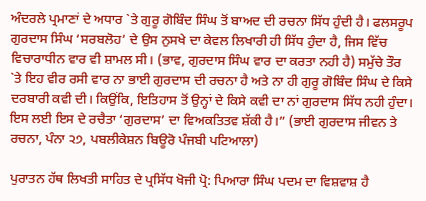ਅੰਦਰਲੇ ਪ੍ਰਮਾਣਾਂ ਦੇ ਅਧਾਰ `ਤੇ ਗੁਰੂ ਗੋਬਿੰਦ ਸਿੰਘ ਤੋਂ ਬਾਅਦ ਦੀ ਰਚਨਾ ਸਿੱਧ ਹੁੰਦੀ ਹੈ। ਫਲਸਰੂਪ ਗੁਰਦਾਸ ਸਿੰਘ ‘ਸਰਬਲੋਹ’ ਦੇ ਉਸ ਨੁਸਖੇ ਦਾ ਕੇਵਲ ਲਿਖਾਰੀ ਹੀ ਸਿੱਧ ਹੁੰਦਾ ਹੈ, ਜਿਸ ਵਿੱਚ ਵਿਚਾਰਾਧੀਨ ਵਾਰ ਵੀ ਸ਼ਾਮਲ ਸੀ। (ਭਾਵ, ਗੁਰਦਾਸ ਸਿੰਘ ਵਾਰ ਦਾ ਕਰਤਾ ਨਹੀ ਹੈ) ਸਮੁੱਚੇ ਤੌਰ `ਤੇ ਇਹ ਵੀਰ ਰਸੀ ਵਾਰ ਨਾ ਭਾਈ ਗੁਰਦਾਸ ਦੀ ਰਚਨਾ ਹੈ ਅਤੇ ਨਾ ਹੀ ਗੁਰੂ ਗੋਬਿੰਦ ਸਿੰਘ ਦੇ ਕਿਸੇ ਦਰਬਾਰੀ ਕਵੀ ਦੀ। ਕਿਉਂਕਿ, ਇਤਿਹਾਸ ਤੋਂ ਉਨ੍ਹਾਂ ਦੇ ਕਿਸੇ ਕਵੀ ਦਾ ਨਾਂ ਗੁਰਦਾਸ ਸਿੱਧ ਨਹੀ ਹੁੰਦਾ। ਇਸ ਲਈ ਇਸ ਦੇ ਰਚੈਤਾ ‘ਗੁਰਦਾਸ’ ਦਾ ਵਿਅਕਤਿਤਵ ਸ਼ੱਕੀ ਹੈ।” (ਭਾਈ ਗੁਰਦਾਸ ਜੀਵਨ ਤੇ ਰਚਨਾ, ਪੰਨਾ ੨੭, ਪਬਲੀਕੇਸ਼ਨ ਬਿਊਰੋ ਪੰਜਬੀ ਪਟਿਆਲਾ)

ਪੁਰਾਤਨ ਹੱਥ ਲਿਖਤੀ ਸਾਹਿਤ ਦੇ ਪ੍ਰਸਿੱਧ ਖੋਜੀ ਪ੍ਰੋ: ਪਿਆਰਾ ਸਿੰਘ ਪਦਮ ਦਾ ਵਿਸ਼ਵਾਸ਼ ਹੈ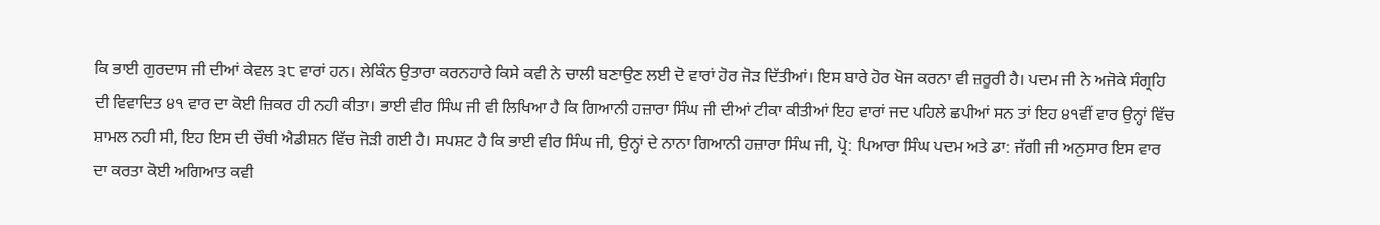ਕਿ ਭਾਈ ਗੁਰਦਾਸ ਜੀ ਦੀਆਂ ਕੇਵਲ ੩੮ ਵਾਰਾਂ ਹਨ। ਲੇਕਿੰਨ ਉਤਾਰਾ ਕਰਨਹਾਰੇ ਕਿਸੇ ਕਵੀ ਨੇ ਚਾਲੀ ਬਣਾਉਣ ਲਈ ਦੋ ਵਾਰਾਂ ਹੋਰ ਜੋੜ ਦਿੱਤੀਆਂ। ਇਸ ਬਾਰੇ ਹੋਰ ਖੋਜ ਕਰਨਾ ਵੀ ਜ਼ਰੂਰੀ ਹੈ। ਪਦਮ ਜੀ ਨੇ ਅਜੋਕੇ ਸੰਗ੍ਰਹਿ ਦੀ ਵਿਵਾਦਿਤ ੪੧ ਵਾਰ ਦਾ ਕੋਈ ਜ਼ਿਕਰ ਹੀ ਨਹੀ ਕੀਤਾ। ਭਾਈ ਵੀਰ ਸਿੰਘ ਜੀ ਵੀ ਲਿਖਿਆ ਹੈ ਕਿ ਗਿਆਨੀ ਹਜ਼ਾਰਾ ਸਿੰਘ ਜੀ ਦੀਆਂ ਟੀਕਾ ਕੀਤੀਆਂ ਇਹ ਵਾਰਾਂ ਜਦ ਪਹਿਲੇ ਛਪੀਆਂ ਸਨ ਤਾਂ ਇਹ ੪੧ਵੀਂ ਵਾਰ ਉਨ੍ਹਾਂ ਵਿੱਚ ਸ਼ਾਮਲ ਨਹੀ ਸੀ, ਇਹ ਇਸ ਦੀ ਚੌਥੀ ਐਡੀਸ਼ਨ ਵਿੱਚ ਜੋੜੀ ਗਈ ਹੈ। ਸਪਸ਼ਟ ਹੈ ਕਿ ਭਾਈ ਵੀਰ ਸਿੰਘ ਜੀ, ਉਨ੍ਹਾਂ ਦੇ ਨਾਨਾ ਗਿਆਨੀ ਹਜ਼ਾਰਾ ਸਿੰਘ ਜੀ, ਪ੍ਰੋ: ਪਿਆਰਾ ਸਿੰਘ ਪਦਮ ਅਤੇ ਡਾ: ਜੱਗੀ ਜੀ ਅਨੁਸਾਰ ਇਸ ਵਾਰ ਦਾ ਕਰਤਾ ਕੋਈ ਅਗਿਆਤ ਕਵੀ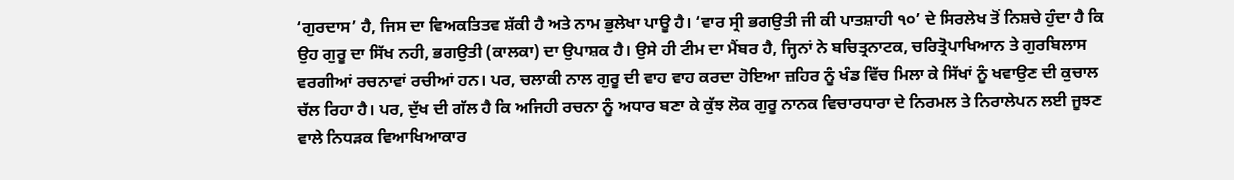‘ਗੁਰਦਾਸ’ ਹੈ, ਜਿਸ ਦਾ ਵਿਅਕਤਿਤਵ ਸ਼ੱਕੀ ਹੈ ਅਤੇ ਨਾਮ ਭੁਲੇਖਾ ਪਾਊ ਹੈ। ‘ਵਾਰ ਸ੍ਰੀ ਭਗਉਤੀ ਜੀ ਕੀ ਪਾਤਸ਼ਾਹੀ ੧੦’ ਦੇ ਸਿਰਲੇਖ ਤੋਂ ਨਿਸ਼ਚੇ ਹੁੰਦਾ ਹੈ ਕਿ ਉਹ ਗੁਰੂ ਦਾ ਸਿੱਖ ਨਹੀ, ਭਗਉਤੀ (ਕਾਲਕਾ) ਦਾ ਉਪਾਸ਼ਕ ਹੈ। ਉਸੇ ਹੀ ਟੀਮ ਦਾ ਮੈਂਬਰ ਹੈ, ਜ੍ਹਿਨਾਂ ਨੇ ਬਚਿਤ੍ਰਨਾਟਕ, ਚਰਿਤ੍ਰੋਪਾਖਿਆਨ ਤੇ ਗੁਰਬਿਲਾਸ ਵਰਗੀਆਂ ਰਚਨਾਵਾਂ ਰਚੀਆਂ ਹਨ। ਪਰ, ਚਲਾਕੀ ਨਾਲ ਗੁਰੂ ਦੀ ਵਾਹ ਵਾਹ ਕਰਦਾ ਹੋਇਆ ਜ਼ਹਿਰ ਨੂੰ ਖੰਡ ਵਿੱਚ ਮਿਲਾ ਕੇ ਸਿੱਖਾਂ ਨੂੰ ਖਵਾਉਣ ਦੀ ਕੁਚਾਲ ਚੱਲ ਰਿਹਾ ਹੈ। ਪਰ, ਦੁੱਖ ਦੀ ਗੱਲ ਹੈ ਕਿ ਅਜਿਹੀ ਰਚਨਾ ਨੂੰ ਅਧਾਰ ਬਣਾ ਕੇ ਕੁੱਝ ਲੋਕ ਗੁਰੂ ਨਾਨਕ ਵਿਚਾਰਧਾਰਾ ਦੇ ਨਿਰਮਲ ਤੇ ਨਿਰਾਲੇਪਨ ਲਈ ਜੂਝਣ ਵਾਲੇ ਨਿਧੜਕ ਵਿਆਖਿਆਕਾਰ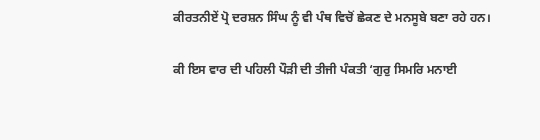ਕੀਰਤਨੀਏਂ ਪ੍ਰੋ ਦਰਸ਼ਨ ਸਿੰਘ ਨੂੰ ਵੀ ਪੰਥ ਵਿਚੋਂ ਛੇਕਣ ਦੇ ਮਨਸੂਬੇ ਬਣਾ ਰਹੇ ਹਨ।

ਕੀ ਇਸ ਵਾਰ ਦੀ ਪਹਿਲੀ ਪੌੜੀ ਦੀ ਤੀਜੀ ਪੰਕਤੀ ‘ਗੁਰੁ ਸਿਮਰਿ ਮਨਾਈ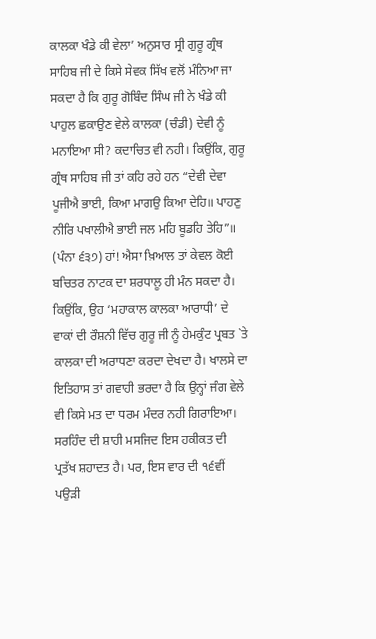ਕਾਲਕਾ ਖੰਡੇ ਕੀ ਵੇਲਾ’ ਅਨੁਸਾਰ ਸ੍ਰੀ ਗੁਰੂ ਗ੍ਰੰਥ ਸਾਹਿਬ ਜੀ ਦੇ ਕਿਸੇ ਸੇਵਕ ਸਿੱਖ ਵਲੋਂ ਮੰਨਿਆ ਜਾ ਸਕਦਾ ਹੈ ਕਿ ਗੁਰੂ ਗੋਬਿੰਦ ਸਿੰਘ ਜੀ ਨੇ ਖੰਡੇ ਕੀ ਪਾਹੁਲ ਛਕਾਉਣ ਵੇਲੇ ਕਾਲਕਾ (ਚੰਡੀ) ਦੇਵੀ ਨੂੰ ਮਨਾਇਆ ਸੀ? ਕਦਾਚਿਤ ਵੀ ਨਹੀ। ਕਿਉਂਕਿ, ਗੁਰੂ ਗ੍ਰੰਥ ਸਾਹਿਬ ਜੀ ਤਾਂ ਕਹਿ ਰਹੇ ਹਨ “ਦੇਵੀ ਦੇਵਾ ਪੂਜੀਐ ਭਾਈ, ਕਿਆ ਮਾਗਉ ਕਿਆ ਦੇਹਿ॥ ਪਾਹਣੁ ਨੀਰਿ ਪਖਾਲੀਐ ਭਾਈ ਜਲ ਮਹਿ ਬੂਡਹਿ ਤੇਹਿ”॥ (ਪੰਨਾ ੬੩੭) ਹਾਂ! ਐਸਾ ਖ਼ਿਆਲ ਤਾਂ ਕੇਵਲ ਕੋਈ ਬਚਿਤਰ ਨਾਟਕ ਦਾ ਸ਼ਰਧਾਲੂ ਹੀ ਮੰਨ ਸਕਦਾ ਹੈ। ਕਿਉਂਕਿ, ਉਹ ‘ਮਹਾਕਾਲ ਕਾਲਕਾ ਆਰਾਧੀ’ ਦੇ ਵਾਕਾਂ ਦੀ ਰੌਸ਼ਨੀ ਵਿੱਚ ਗੁਰੂ ਜੀ ਨੂੰ ਹੇਮਕੁੰਟ ਪ੍ਰਬਤ `ਤੇ ਕਾਲਕਾ ਦੀ ਅਰਾਧਣਾ ਕਰਦਾ ਦੇਖਦਾ ਹੈ। ਖਾਲਸੇ ਦਾ ਇਤਿਹਾਸ ਤਾਂ ਗਵਾਹੀ ਭਰਦਾ ਹੈ ਕਿ ਉਨ੍ਹਾਂ ਜੰਗ ਵੇਲੇ ਵੀ ਕਿਸੇ ਮਤ ਦਾ ਧਰਮ ਮੰਦਰ ਨਹੀ ਗਿਰਾਇਆ। ਸਰਹਿੰਦ ਦੀ ਸ਼ਾਹੀ ਮਸਜਿਦ ਇਸ ਹਕੀਕਤ ਦੀ ਪ੍ਰਤੱਖ ਸ਼ਹਾਦਤ ਹੈ। ਪਰ, ਇਸ ਵਾਰ ਦੀ ੧੬ਵੀਂ ਪਉੜੀ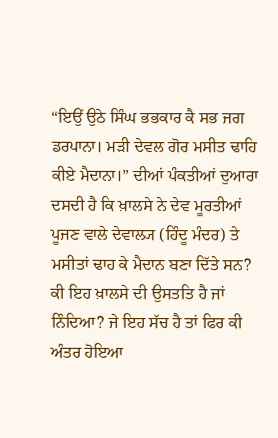“ਇਉਂ ਉਠੇ ਸਿੰਘ ਭਭਕਾਰ ਕੈ ਸਭ ਜਗ ਡਰਪਾਨਾ। ਮੜੀ ਦੇਵਲ ਗੋਰ ਮਸੀਤ ਢਾਹਿ ਕੀਏ ਮੈਦਾਨਾ।” ਦੀਆਂ ਪੰਕਤੀਆਂ ਦੁਆਰਾ ਦਸਦੀ ਹੈ ਕਿ ਖ਼ਾਲਸੇ ਨੇ ਦੇਵ ਮੂਰਤੀਆਂ ਪੂਜਣ ਵਾਲੇ ਦੇਵਾਲ੍ਯ (ਹਿੰਦੂ ਮੰਦਰ) ਤੇ ਮਸੀਤਾਂ ਢਾਹ ਕੇ ਮੈਦਾਨ ਬਣਾ ਦਿੱਤੇ ਸਨ? ਕੀ ਇਹ ਖ਼ਾਲਸੇ ਦੀ ਉਸਤਤਿ ਹੈ ਜਾਂ ਨਿੰਦਿਆ? ਜੇ ਇਹ ਸੱਚ ਹੈ ਤਾਂ ਫਿਰ ਕੀ ਅੰਤਰ ਹੋਇਆ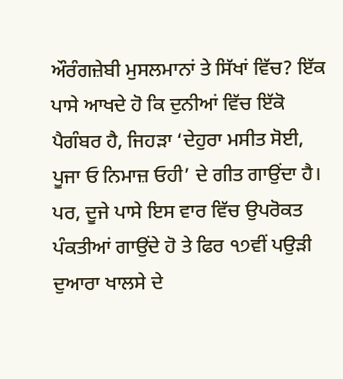ਔਰੰਗਜ਼ੇਬੀ ਮੁਸਲਮਾਨਾਂ ਤੇ ਸਿੱਖਾਂ ਵਿੱਚ? ਇੱਕ ਪਾਸੇ ਆਖਦੇ ਹੋ ਕਿ ਦੁਨੀਆਂ ਵਿੱਚ ਇੱਕੋ ਪੈਗੰਬਰ ਹੈ, ਜਿਹੜਾ ‘ਦੇਹੁਰਾ ਮਸੀਤ ਸੋਈ, ਪੂਜਾ ਓ ਨਿਮਾਜ਼ ਓਹੀ’ ਦੇ ਗੀਤ ਗਾਉਂਦਾ ਹੈ। ਪਰ, ਦੂਜੇ ਪਾਸੇ ਇਸ ਵਾਰ ਵਿੱਚ ਉਪਰੋਕਤ ਪੰਕਤੀਆਂ ਗਾਉਂਦੇ ਹੋ ਤੇ ਫਿਰ ੧੭ਵੀਂ ਪਉੜੀ ਦੁਆਰਾ ਖਾਲਸੇ ਦੇ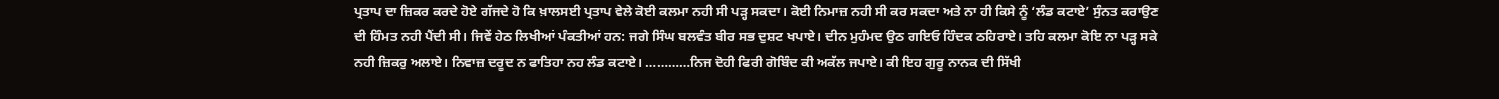ਪ੍ਰਤਾਪ ਦਾ ਜ਼ਿਕਰ ਕਰਦੇ ਹੋਏ ਗੱਜਦੇ ਹੋ ਕਿ ਖ਼ਾਲਸਈ ਪ੍ਰਤਾਪ ਵੇਲੇ ਕੋਈ ਕਲਮਾ ਨਹੀ ਸੀ ਪੜ੍ਹ ਸਕਦਾ। ਕੋਈ ਨਿਮਾਜ਼ ਨਹੀ ਸੀ ਕਰ ਸਕਦਾ ਅਤੇ ਨਾ ਹੀ ਕਿਸੇ ਨੂੰ ‘ਲੰਡ ਕਟਾਏ’ ਸੁੰਨਤ ਕਰਾਉਣ ਦੀ ਹਿੰਮਤ ਨਹੀ ਪੈਂਦੀ ਸੀ। ਜਿਵੇਂ ਹੇਠ ਲਿਖੀਆਂ ਪੰਕਤੀਆਂ ਹਨ: ਜਗੇ ਸਿੰਘ ਬਲਵੰਤ ਬੀਰ ਸਭ ਦੁਸ਼ਟ ਖਪਾਏ। ਦੀਨ ਮੁਹੰਮਦ ਉਠ ਗਇਓ ਹਿੰਦਕ ਠਹਿਰਾਏ। ਤਹਿ ਕਲਮਾ ਕੋਇ ਨਾ ਪੜ੍ਹ ਸਕੇ ਨਹੀ ਜ਼ਿਕਰੁ ਅਲਾਏ। ਨਿਵਾਜ਼ ਦਰੂਦ ਨ ਫਾਤਿਹਾ ਨਹ ਲੰਡ ਕਟਾਏ। …………ਨਿਜ ਦੋਹੀ ਫਿਰੀ ਗੋਬਿੰਦ ਕੀ ਅਕੱਲ ਜਪਾਏ। ਕੀ ਇਹ ਗੁਰੂ ਨਾਨਕ ਦੀ ਸਿੱਖੀ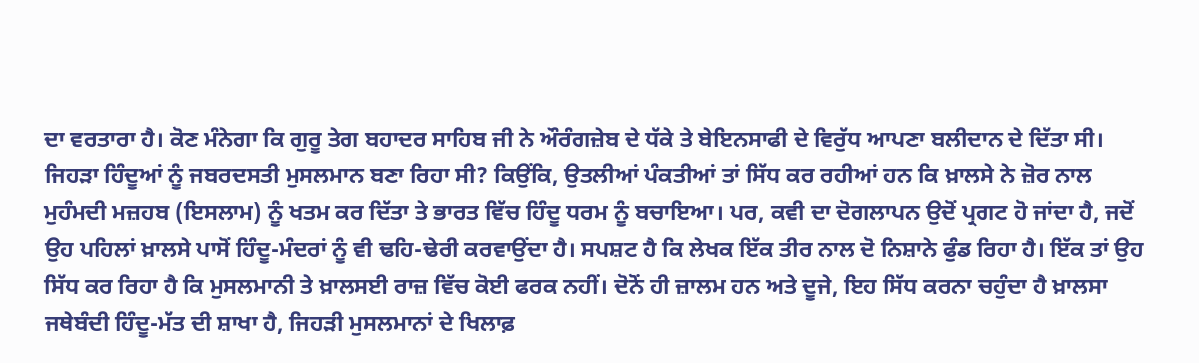ਦਾ ਵਰਤਾਰਾ ਹੈ। ਕੋਣ ਮੰਨੇਗਾ ਕਿ ਗੁਰੂ ਤੇਗ ਬਹਾਦਰ ਸਾਹਿਬ ਜੀ ਨੇ ਔਰੰਗਜ਼ੇਬ ਦੇ ਧੱਕੇ ਤੇ ਬੇਇਨਸਾਫੀ ਦੇ ਵਿਰੁੱਧ ਆਪਣਾ ਬਲੀਦਾਨ ਦੇ ਦਿੱਤਾ ਸੀ। ਜਿਹੜਾ ਹਿੰਦੂਆਂ ਨੂੰ ਜਬਰਦਸਤੀ ਮੁਸਲਮਾਨ ਬਣਾ ਰਿਹਾ ਸੀ? ਕਿਉਂਕਿ, ਉਤਲੀਆਂ ਪੰਕਤੀਆਂ ਤਾਂ ਸਿੱਧ ਕਰ ਰਹੀਆਂ ਹਨ ਕਿ ਖ਼ਾਲਸੇ ਨੇ ਜ਼ੋਰ ਨਾਲ ਮੁਹੰਮਦੀ ਮਜ਼ਹਬ (ਇਸਲਾਮ) ਨੂੰ ਖਤਮ ਕਰ ਦਿੱਤਾ ਤੇ ਭਾਰਤ ਵਿੱਚ ਹਿੰਦੂ ਧਰਮ ਨੂੰ ਬਚਾਇਆ। ਪਰ, ਕਵੀ ਦਾ ਦੋਗਲਾਪਨ ਉਦੋਂ ਪ੍ਰਗਟ ਹੋ ਜਾਂਦਾ ਹੈ, ਜਦੋਂ ਉਹ ਪਹਿਲਾਂ ਖ਼ਾਲਸੇ ਪਾਸੋਂ ਹਿੰਦੂ-ਮੰਦਰਾਂ ਨੂੰ ਵੀ ਢਹਿ-ਢੇਰੀ ਕਰਵਾਉਂਦਾ ਹੈ। ਸਪਸ਼ਟ ਹੈ ਕਿ ਲੇਖਕ ਇੱਕ ਤੀਰ ਨਾਲ ਦੋ ਨਿਸ਼ਾਨੇ ਫੁੰਡ ਰਿਹਾ ਹੈ। ਇੱਕ ਤਾਂ ਉਹ ਸਿੱਧ ਕਰ ਰਿਹਾ ਹੈ ਕਿ ਮੁਸਲਮਾਨੀ ਤੇ ਖ਼ਾਲਸਈ ਰਾਜ਼ ਵਿੱਚ ਕੋਈ ਫਰਕ ਨਹੀਂ। ਦੋਨੋਂ ਹੀ ਜ਼ਾਲਮ ਹਨ ਅਤੇ ਦੂਜੇ, ਇਹ ਸਿੱਧ ਕਰਨਾ ਚਹੁੰਦਾ ਹੈ ਖ਼ਾਲਸਾ ਜਥੇਬੰਦੀ ਹਿੰਦੂ-ਮੱਤ ਦੀ ਸ਼ਾਖਾ ਹੈ, ਜਿਹੜੀ ਮੁਸਲਮਾਨਾਂ ਦੇ ਖਿਲਾਫ਼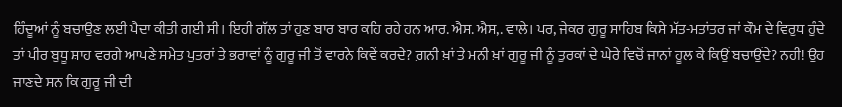ਹਿੰਦੂਆਂ ਨੂੰ ਬਚਾਉਣ ਲਈ ਪੈਦਾ ਕੀਤੀ ਗਈ ਸੀ। ਇਹੀ ਗੱਲ ਤਾਂ ਹੁਣ ਬਾਰ ਬਾਰ ਕਹਿ ਰਹੇ ਹਨ ਆਰ. ਐਸ. ਐਸ,. ਵਾਲੇ। ਪਰ, ਜੇਕਰ ਗੁਰੂ ਸਾਹਿਬ ਕਿਸੇ ਮੱਤ-ਮਤਾਂਤਰ ਜਾਂ ਕੌਮ ਦੇ ਵਿਰੁਧ ਹੁੰਦੇ ਤਾਂ ਪੀਰ ਬੁਧੂ ਸ਼ਾਹ ਵਰਗੇ ਆਪਣੇ ਸਮੇਤ ਪੁਤਰਾਂ ਤੇ ਭਰਾਵਾਂ ਨੂੰ ਗੁਰੂ ਜੀ ਤੋਂ ਵਾਰਨੇ ਕਿਵੇਂ ਕਰਦੇ? ਗ਼ਨੀ ਖ਼ਾਂ ਤੇ ਮਨੀ ਖ਼ਾਂ ਗੁਰੂ ਜੀ ਨੂੰ ਤੁਰਕਾਂ ਦੇ ਘੇਰੇ ਵਿਚੋਂ ਜਾਨਾਂ ਹੂਲ ਕੇ ਕਿਉਂ ਬਚਾਉਂਦੇ? ਨਹੀ! ਉਹ ਜਾਣਦੇ ਸਨ ਕਿ ਗੁਰੂ ਜੀ ਦੀ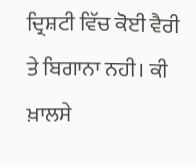ਦ੍ਰਿਸ਼ਟੀ ਵਿੱਚ ਕੋਈ ਵੈਰੀ ਤੇ ਬਿਗਾਨਾ ਨਹੀ। ਕੀ ਖ਼ਾਲਸੇ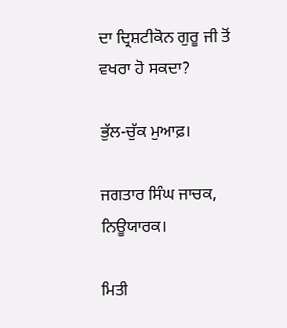ਦਾ ਦ੍ਰਿਸ਼ਟੀਕੋਨ ਗੁਰੂ ਜੀ ਤੋਂ ਵਖਰਾ ਹੋ ਸਕਦਾ?

ਭੁੱਲ-ਚੁੱਕ ਮੁਆਫ਼।

ਜਗਤਾਰ ਸਿੰਘ ਜਾਚਕ, ਨਿਊਯਾਰਕ।

ਮਿਤੀ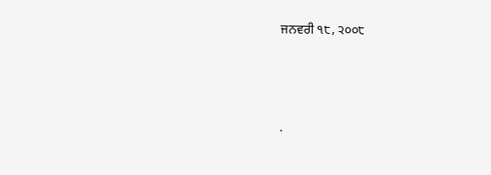ਜਨਵਰੀ ੧੮, ੨੦੦੮




.